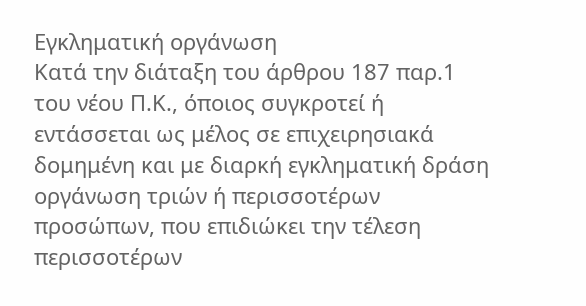Εγκληματική οργάνωση
Κατά την διάταξη του άρθρου 187 παρ.1 του νέου Π.Κ., όποιος συγκροτεί ή εντάσσεται ως μέλος σε επιχειρησιακά δομημένη και με διαρκή εγκληματική δράση οργάνωση τριών ή περισσοτέρων προσώπων, που επιδιώκει την τέλεση περισσοτέρων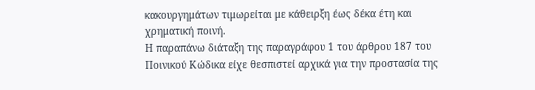κακουργημάτων τιμωρείται με κάθειρξη έως δέκα έτη και χρηματική ποινή.
Η παραπάνω διάταξη της παραγράφου 1 του άρθρου 187 του Ποινικού Κώδικα είχε θεσπιστεί αρχικά για την προστασία της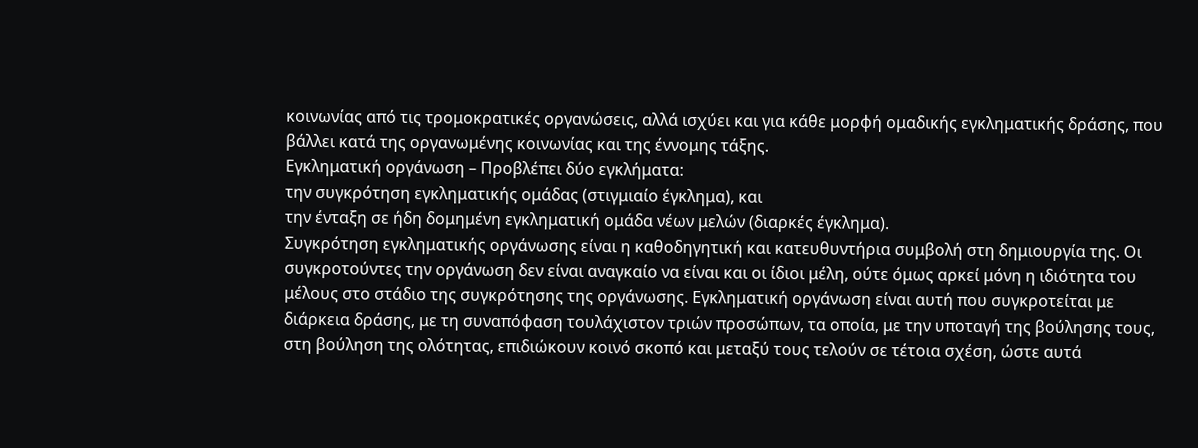κοινωνίας από τις τρομοκρατικές οργανώσεις, αλλά ισχύει και για κάθε μορφή ομαδικής εγκληματικής δράσης, που βάλλει κατά της οργανωμένης κοινωνίας και της έννομης τάξης.
Εγκληματική οργάνωση – Προβλέπει δύο εγκλήματα:
την συγκρότηση εγκληματικής ομάδας (στιγμιαίο έγκλημα), και
την ένταξη σε ήδη δομημένη εγκληματική ομάδα νέων μελών (διαρκές έγκλημα).
Συγκρότηση εγκληματικής οργάνωσης είναι η καθοδηγητική και κατευθυντήρια συμβολή στη δημιουργία της. Οι συγκροτούντες την οργάνωση δεν είναι αναγκαίο να είναι και οι ίδιοι μέλη, ούτε όμως αρκεί μόνη η ιδιότητα του μέλους στο στάδιο της συγκρότησης της οργάνωσης. Εγκληματική οργάνωση είναι αυτή που συγκροτείται με διάρκεια δράσης, με τη συναπόφαση τουλάχιστον τριών προσώπων, τα οποία, με την υποταγή της βούλησης τους, στη βούληση της ολότητας, επιδιώκουν κοινό σκοπό και μεταξύ τους τελούν σε τέτοια σχέση, ώστε αυτά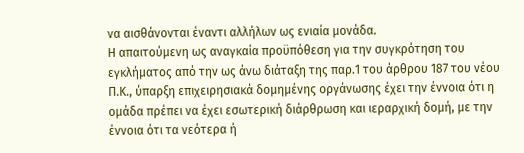να αισθάνονται έναντι αλλήλων ως ενιαία μονάδα.
Η απαιτούμενη ως αναγκαία προϋπόθεση για την συγκρότηση του εγκλήματος από την ως άνω διάταξη της παρ.1 του άρθρου 187 του νέου Π.Κ., ύπαρξη επιχειρησιακά δομημένης οργάνωσης έχει την έννοια ότι η ομάδα πρέπει να έχει εσωτερική διάρθρωση και ιεραρχική δομή, με την έννοια ότι τα νεότερα ή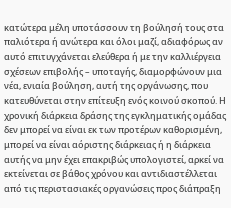κατώτερα μέλη υποτάσσουν τη βούλησή τους στα παλιότερα ή ανώτερα και όλοι μαζί, αδιαφόρως αν αυτό επιτυγχάνεται ελεύθερα ή με την καλλιέργεια σχέσεων επιβολής – υποταγής, διαμορφώνουν μια νέα, ενιαία βούληση, αυτή της οργάνωσης, που κατευθύνεται στην επίτευξη ενός κοινού σκοπού. Η χρονική διάρκεια δράσης της εγκληματικής ομάδας δεν μπορεί να είναι εκ των προτέρων καθορισμένη, μπορεί να είναι αόριστης διάρκειας ή η διάρκεια αυτής να μην έχει επακριβώς υπολογιστεί, αρκεί να εκτείνεται σε βάθος χρόνου και αντιδιαστέλλεται από τις περιστασιακές οργανώσεις προς διάπραξη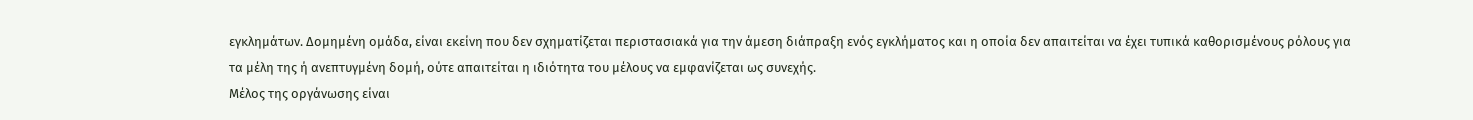εγκλημάτων. Δομημένη ομάδα, είναι εκείνη που δεν σχηματίζεται περιστασιακά για την άμεση διάπραξη ενός εγκλήματος και η οποία δεν απαιτείται να έχει τυπικά καθορισμένους ρόλους για τα μέλη της ή ανεπτυγμένη δομή, ούτε απαιτείται η ιδιότητα του μέλους να εμφανίζεται ως συνεχής.
Μέλος της οργάνωσης είναι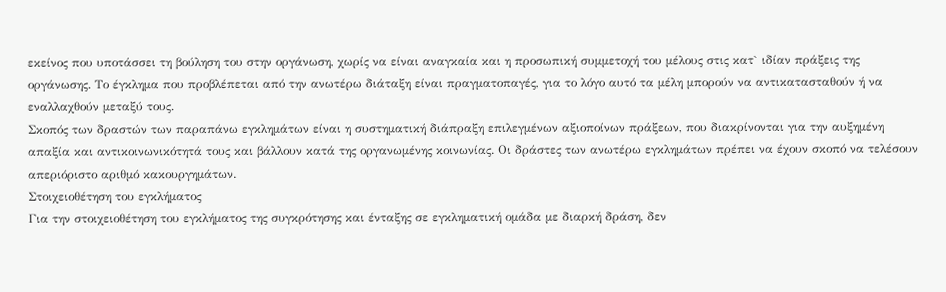εκείνος που υποτάσσει τη βούληση του στην οργάνωση, χωρίς να είναι αναγκαία και η προσωπική συμμετοχή του μέλους στις κατ` ιδίαν πράξεις της οργάνωσης. Το έγκλημα που προβλέπεται από την ανωτέρω διάταξη είναι πραγματοπαγές, για το λόγο αυτό τα μέλη μπορούν να αντικατασταθούν ή να εναλλαχθούν μεταξύ τους.
Σκοπός των δραστών των παραπάνω εγκλημάτων είναι η συστηματική διάπραξη επιλεγμένων αξιοποίνων πράξεων, που διακρίνονται για την αυξημένη απαξία και αντικοινωνικότητά τους και βάλλουν κατά της οργανωμένης κοινωνίας. Οι δράστες των ανωτέρω εγκλημάτων πρέπει να έχουν σκοπό να τελέσουν απεριόριστο αριθμό κακουργημάτων.
Στοιχειοθέτηση του εγκλήματος
Για την στοιχειοθέτηση του εγκλήματος της συγκρότησης και ένταξης σε εγκληματική ομάδα με διαρκή δράση, δεν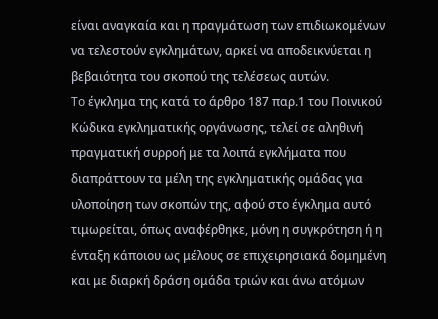είναι αναγκαία και η πραγμάτωση των επιδιωκομένων να τελεστούν εγκλημάτων, αρκεί να αποδεικνύεται η βεβαιότητα του σκοπού της τελέσεως αυτών.
To έγκλημα της κατά το άρθρο 187 παρ.1 του Ποινικού Κώδικα εγκληματικής οργάνωσης, τελεί σε αληθινή πραγματική συρροή με τα λοιπά εγκλήματα που διαπράττουν τα μέλη της εγκληματικής ομάδας για υλοποίηση των σκοπών της, αφού στο έγκλημα αυτό τιμωρείται, όπως αναφέρθηκε, μόνη η συγκρότηση ή η ένταξη κάποιου ως μέλους σε επιχειρησιακά δομημένη και με διαρκή δράση ομάδα τριών και άνω ατόμων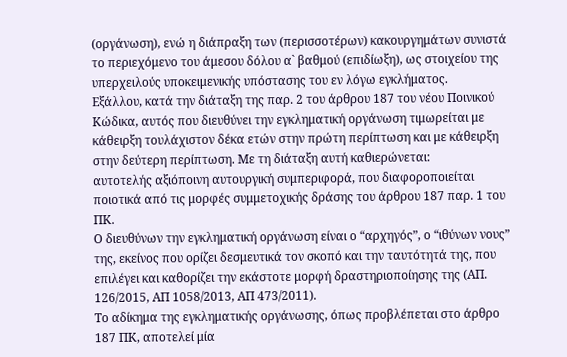(οργάνωση), ενώ η διάπραξη των (περισσοτέρων) κακουργημάτων συνιστά το περιεχόμενο του άμεσου δόλου α` βαθμού (επιδίωξη), ως στοιχείου της υπερχειλούς υποκειμενικής υπόστασης του εν λόγω εγκλήματος.
Εξάλλου, κατά την διάταξη της παρ. 2 του άρθρου 187 του νέου Ποινικού Κώδικα, αυτός που διευθύνει την εγκληματική οργάνωση τιμωρείται με κάθειρξη τουλάχιστον δέκα ετών στην πρώτη περίπτωση και με κάθειρξη στην δεύτερη περίπτωση. Με τη διάταξη αυτή καθιερώνεται:
αυτοτελής αξιόποινη αυτουργική συμπεριφορά, που διαφοροποιείται ποιοτικά από τις μορφές συμμετοχικής δράσης του άρθρου 187 παρ. 1 του ΠΚ.
Ο διευθύνων την εγκληματική οργάνωση είναι ο “αρχηγός”, ο “ιθύνων νους” της, εκείνος που ορίζει δεσμευτικά τον σκοπό και την ταυτότητά της, που επιλέγει και καθορίζει την εκάστοτε μορφή δραστηριοποίησης της (ΑΠ. 126/2015, ΑΠ 1058/2013, ΑΠ 473/2011).
Το αδίκημα της εγκληματικής οργάνωσης, όπως προβλέπεται στο άρθρο 187 ΠΚ, αποτελεί μία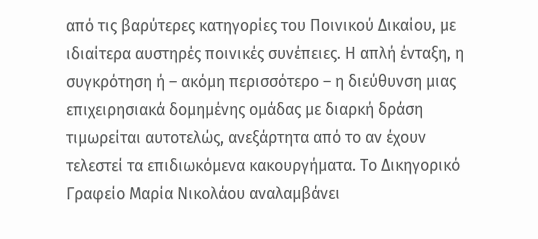από τις βαρύτερες κατηγορίες του Ποινικού Δικαίου, με ιδιαίτερα αυστηρές ποινικές συνέπειες. Η απλή ένταξη, η συγκρότηση ή – ακόμη περισσότερο – η διεύθυνση μιας επιχειρησιακά δομημένης ομάδας με διαρκή δράση τιμωρείται αυτοτελώς, ανεξάρτητα από το αν έχουν τελεστεί τα επιδιωκόμενα κακουργήματα. Το Δικηγορικό Γραφείο Μαρία Νικολάου αναλαμβάνει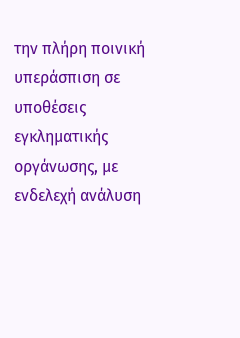την πλήρη ποινική υπεράσπιση σε υποθέσεις εγκληματικής οργάνωσης, με ενδελεχή ανάλυση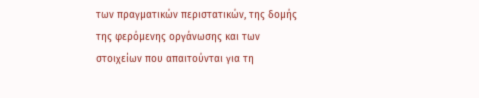των πραγματικών περιστατικών, της δομής της φερόμενης οργάνωσης και των στοιχείων που απαιτούνται για τη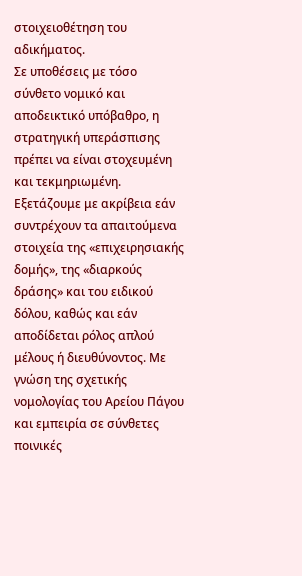στοιχειοθέτηση του αδικήματος.
Σε υποθέσεις με τόσο σύνθετο νομικό και αποδεικτικό υπόβαθρο, η στρατηγική υπεράσπισης πρέπει να είναι στοχευμένη και τεκμηριωμένη. Εξετάζουμε με ακρίβεια εάν συντρέχουν τα απαιτούμενα στοιχεία της «επιχειρησιακής δομής», της «διαρκούς δράσης» και του ειδικού δόλου, καθώς και εάν αποδίδεται ρόλος απλού μέλους ή διευθύνοντος. Με γνώση της σχετικής νομολογίας του Αρείου Πάγου και εμπειρία σε σύνθετες ποινικές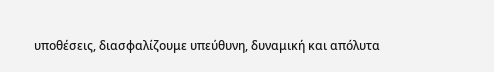υποθέσεις, διασφαλίζουμε υπεύθυνη, δυναμική και απόλυτα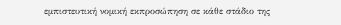εμπιστευτική νομική εκπροσώπηση σε κάθε στάδιο της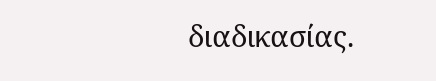διαδικασίας.